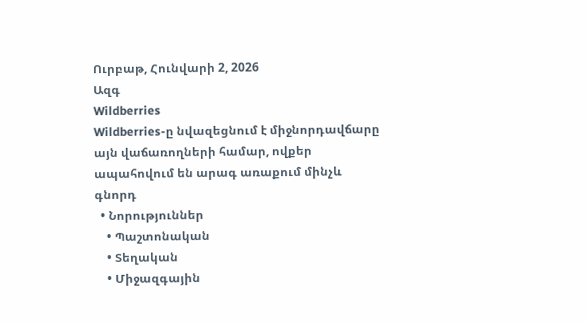Ուրբաթ, Հունվարի 2, 2026
Ազգ
Wildberries
Wildberries-ը նվազեցնում է միջնորդավճարը այն վաճառողների համար, ովքեր ապահովում են արագ առաքում մինչև գնորդ
  • Նորություններ
    • Պաշտոնական
    • Տեղական
    • Միջազգային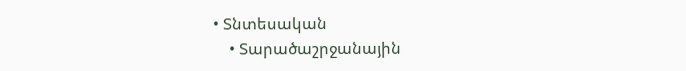• Տնտեսական
    • Տարածաշրջանային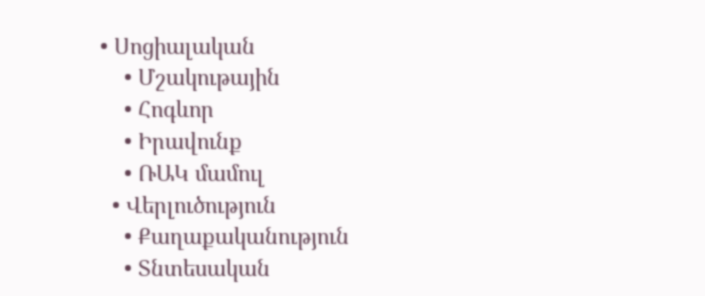• Սոցիալական
    • Մշակութային
    • Հոգևոր
    • Իրավունք
    • ՌԱԿ մամուլ
  • Վերլուծություն
    • Քաղաքականություն
    • Տնտեսական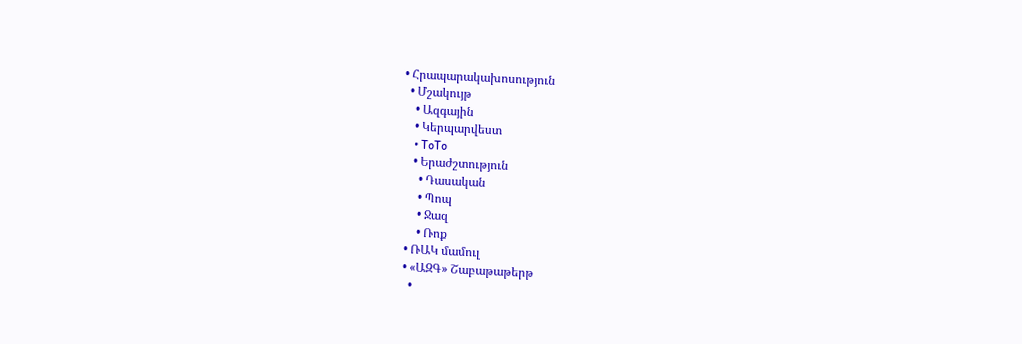• Հրապարակախոսություն
  • Մշակույթ
    • Ազգային
    • Կերպարվեստ
    • ToTo
    • Երաժշտություն
      • Դասական
      • Պոպ
      • Ջազ
      • Ռոք
  • ՌԱԿ մամուլ
  • «ԱԶԳ» Շաբաթաթերթ
    •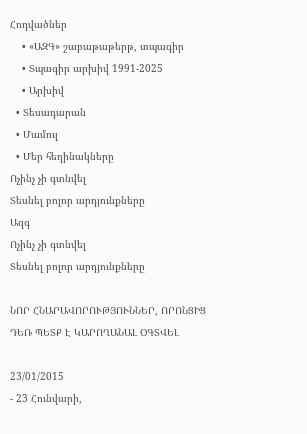Հոդվածներ
    • «ԱԶԳ» շաբաթաթերթ, տպագիր
    • Տպագիր արխիվ 1991-2025
    • Արխիվ
  • Տեսադարան
  • Մամուլ
  • Մեր հեղինակները
Ոչինչ չի գտնվել
Տեսնել բոլոր արդյունքները
Ազգ
Ոչինչ չի գտնվել
Տեսնել բոլոր արդյունքները

ՆՈՐ ՀՆԱՐԱՎՈՐՈՒԹՅՈՒՆՆԵՐ, ՈՐՈՆՑԻՑ ԴԵՌ ՊԵՏՔ Է ԿԱՐՈՂԱՆԱԼ ՕԳՏՎԵԼ

23/01/2015
- 23 Հունվարի,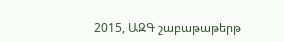2015, ԱԶԳ շաբաթաթերթ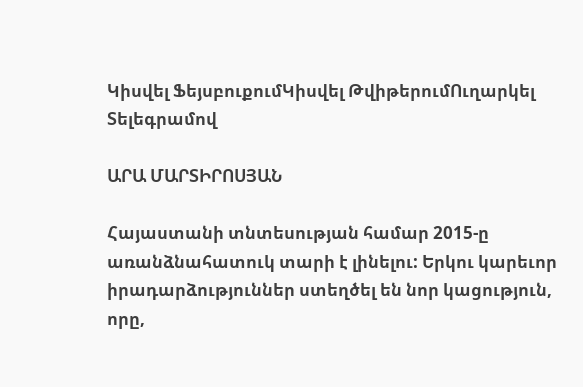Կիսվել ՖեյսբուքումԿիսվել ԹվիթերումՈւղարկել Տելեգրամով

ԱՐԱ ՄԱՐՏԻՐՈՍՅԱՆ

Հայաստանի տնտեսության համար 2015-ը առանձնահատուկ տարի է լինելու: Երկու կարեւոր իրադարձություններ ստեղծել են նոր կացություն, որը,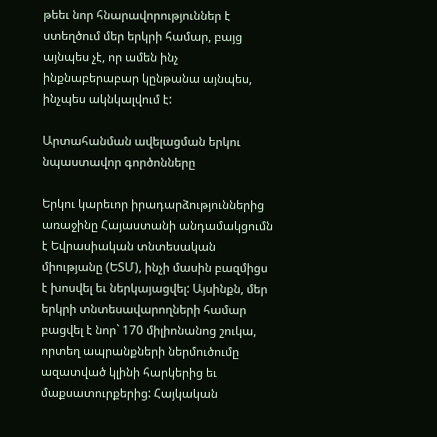թեեւ նոր հնարավորություններ է ստեղծում մեր երկրի համար, բայց այնպես չէ, որ ամեն ինչ ինքնաբերաբար կընթանա այնպես, ինչպես ակնկալվում է:

Արտահանման ավելացման երկու նպաստավոր գործոնները

Երկու կարեւոր իրադարձություններից առաջինը Հայաստանի անդամակցումն է Եվրասիական տնտեսական միությանը (ԵՏՄ), ինչի մասին բազմիցս է խոսվել եւ ներկայացվել: Այսինքն, մեր երկրի տնտեսավարողների համար բացվել է նոր` 170 միլիոնանոց շուկա, որտեղ ապրանքների ներմուծումը ազատված կլինի հարկերից եւ մաքսատուրքերից: Հայկական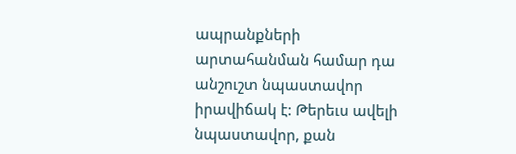ապրանքների արտահանման համար դա անշուշտ նպաստավոր իրավիճակ է: Թերեւս ավելի նպաստավոր, քան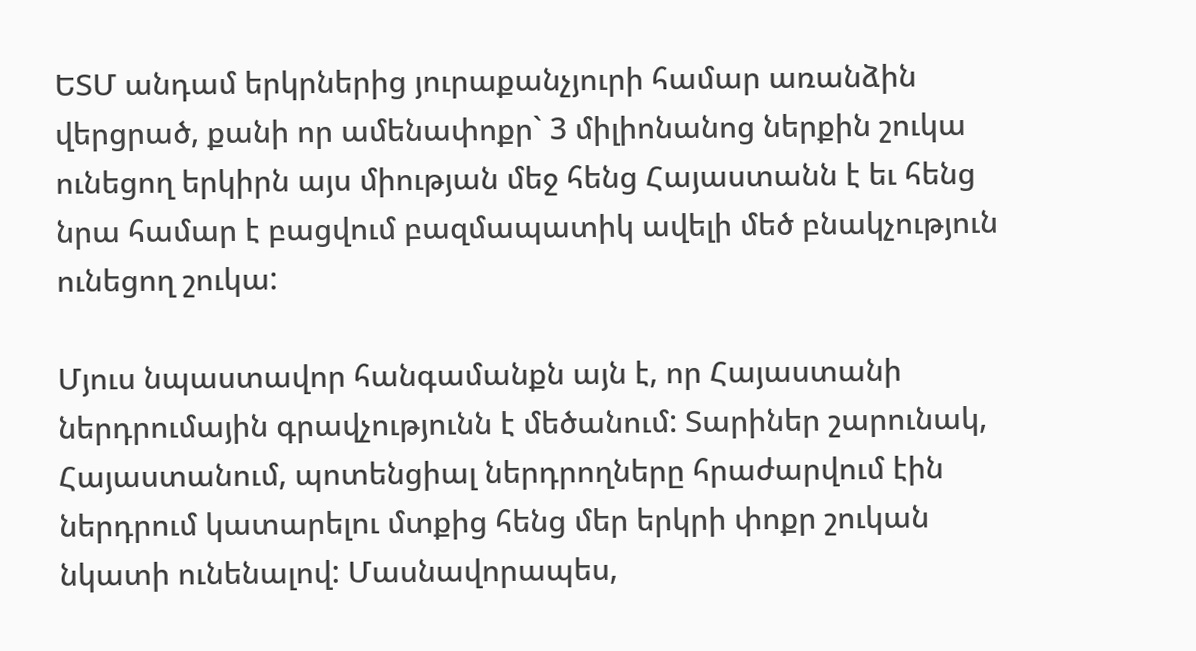ԵՏՄ անդամ երկրներից յուրաքանչյուրի համար առանձին վերցրած, քանի որ ամենափոքր` 3 միլիոնանոց ներքին շուկա ունեցող երկիրն այս միության մեջ հենց Հայաստանն է եւ հենց նրա համար է բացվում բազմապատիկ ավելի մեծ բնակչություն ունեցող շուկա:

Մյուս նպաստավոր հանգամանքն այն է, որ Հայաստանի ներդրումային գրավչությունն է մեծանում: Տարիներ շարունակ, Հայաստանում, պոտենցիալ ներդրողները հրաժարվում էին ներդրում կատարելու մտքից հենց մեր երկրի փոքր շուկան նկատի ունենալով: Մասնավորապես,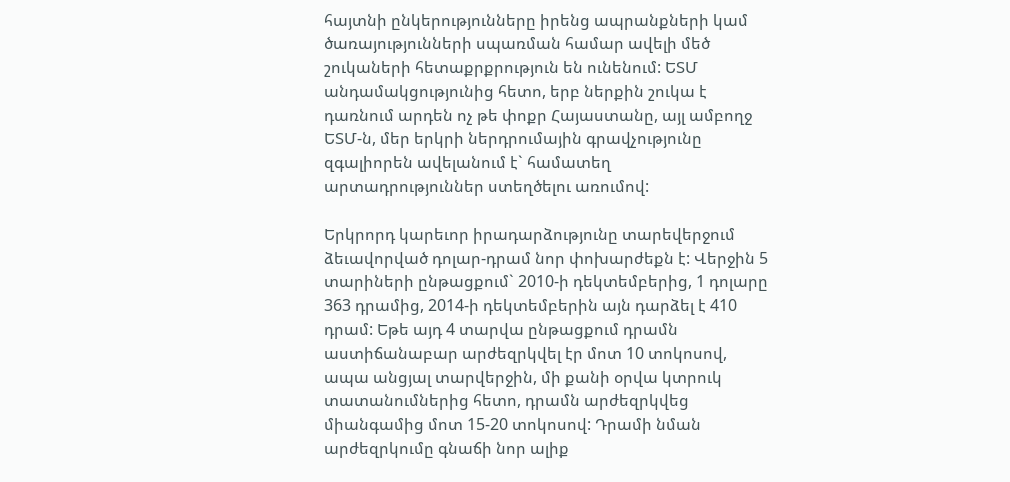հայտնի ընկերությունները իրենց ապրանքների կամ ծառայությունների սպառման համար ավելի մեծ շուկաների հետաքրքրություն են ունենում: ԵՏՄ անդամակցությունից հետո, երբ ներքին շուկա է դառնում արդեն ոչ թե փոքր Հայաստանը, այլ ամբողջ ԵՏՄ-ն, մեր երկրի ներդրումային գրավչությունը զգալիորեն ավելանում է` համատեղ արտադրություններ ստեղծելու առումով:

Երկրորդ կարեւոր իրադարձությունը տարեվերջում ձեւավորված դոլար-դրամ նոր փոխարժեքն է: Վերջին 5 տարիների ընթացքում` 2010-ի դեկտեմբերից, 1 դոլարը 363 դրամից, 2014-ի դեկտեմբերին այն դարձել է 410 դրամ: Եթե այդ 4 տարվա ընթացքում դրամն աստիճանաբար արժեզրկվել էր մոտ 10 տոկոսով, ապա անցյալ տարվերջին, մի քանի օրվա կտրուկ տատանումներից հետո, դրամն արժեզրկվեց միանգամից մոտ 15-20 տոկոսով: Դրամի նման արժեզրկումը գնաճի նոր ալիք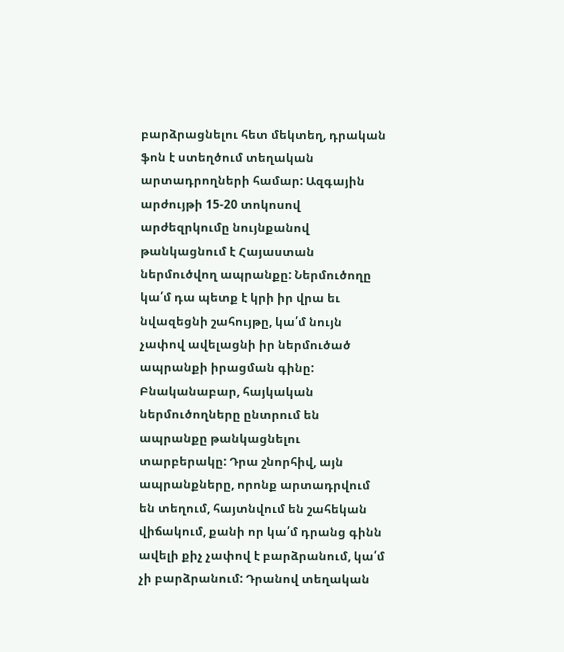բարձրացնելու հետ մեկտեղ, դրական ֆոն է ստեղծում տեղական արտադրողների համար: Ազգային արժույթի 15-20 տոկոսով արժեզրկումը նույնքանով թանկացնում է Հայաստան ներմուծվող ապրանքը: Ներմուծողը կա՛մ դա պետք է կրի իր վրա եւ նվազեցնի շահույթը, կա՛մ նույն չափով ավելացնի իր ներմուծած ապրանքի իրացման գինը: Բնականաբար, հայկական ներմուծողները ընտրում են ապրանքը թանկացնելու տարբերակը: Դրա շնորհիվ, այն ապրանքները, որոնք արտադրվում են տեղում, հայտնվում են շահեկան վիճակում, քանի որ կա՛մ դրանց գինն ավելի քիչ չափով է բարձրանում, կա՛մ չի բարձրանում: Դրանով տեղական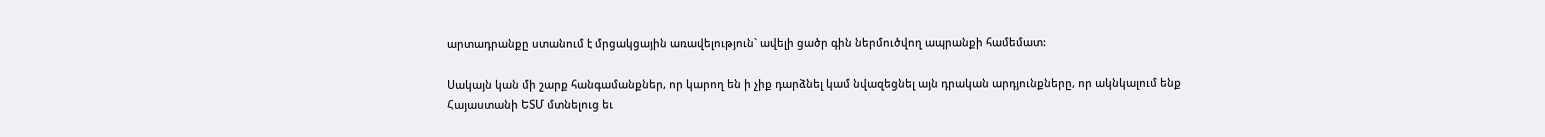արտադրանքը ստանում է մրցակցային առավելություն` ավելի ցածր գին ներմուծվող ապրանքի համեմատ:

Սակայն կան մի շարք հանգամանքներ, որ կարող են ի չիք դարձնել կամ նվազեցնել այն դրական արդյունքները, որ ակնկալում ենք Հայաստանի ԵՏՄ մտնելուց եւ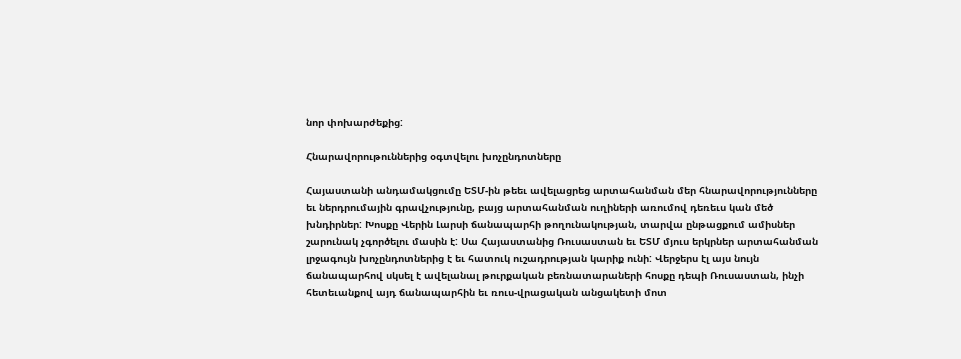նոր փոխարժեքից:

Հնարավորութուններից օգտվելու խոչընդոտները

Հայաստանի անդամակցումը ԵՏՄ-ին թեեւ ավելացրեց արտահանման մեր հնարավորությունները եւ ներդրումային գրավչությունը, բայց արտահանման ուղիների առումով դեռեւս կան մեծ խնդիրներ: Խոսքը Վերին Լարսի ճանապարհի թողունակության, տարվա ընթացքում ամիսներ շարունակ չգործելու մասին է: Սա Հայաստանից Ռուսաստան եւ ԵՏՄ մյուս երկրներ արտահանման լրջագույն խոչընդոտներից է եւ հատուկ ուշադրության կարիք ունի: Վերջերս էլ այս նույն ճանապարհով սկսել է ավելանալ թուրքական բեռնատարաների հոսքը դեպի Ռուսաստան, ինչի հետեւանքով այդ ճանապարհին եւ ռուս-վրացական անցակետի մոտ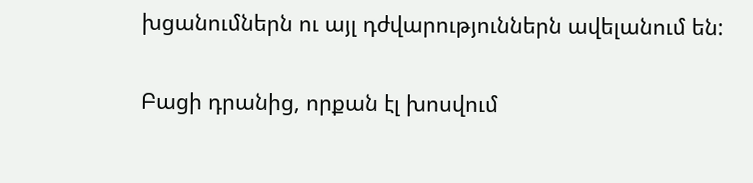խցանումներն ու այլ դժվարություններն ավելանում են:

Բացի դրանից, որքան էլ խոսվում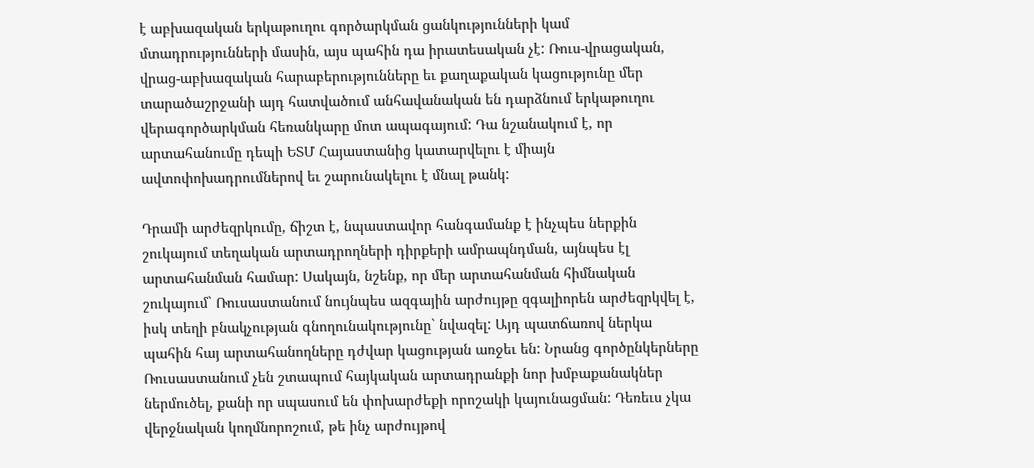է աբխազական երկաթուղու գործարկման ցանկությունների կամ մտադրությունների մասին, այս պահին դա իրատեսական չէ: Ռուս-վրացական, վրաց-աբխազական հարաբերությունները եւ քաղաքական կացությունը մեր տարածաշրջանի այդ հատվածում անհավանական են դարձնում երկաթուղու վերագործարկման հեռանկարը մոտ ապագայում: Դա նշանակում է, որ արտահանումը դեպի ԵՏՄ Հայաստանից կատարվելու է միայն ավտոփոխադրումներով եւ շարունակելու է մնալ թանկ:

Դրամի արժեզրկումը, ճիշտ է, նպաստավոր հանգամանք է ինչպես ներքին շուկայում տեղական արտադրողների դիրքերի ամրապնդման, այնպես էլ արտահանման համար: Սակայն, նշենք, որ մեր արտահանման հիմնական շուկայում` Ռուսաստանում նույնպես ազգային արժույթը զգալիորեն արժեզրկվել է, իսկ տեղի բնակչության գնողունակությունը` նվազել: Այդ պատճառով ներկա պահին հայ արտահանողները դժվար կացության առջեւ են: Նրանց գործընկերները Ռուսաստանում չեն շտապում հայկական արտադրանքի նոր խմբաքանակներ ներմուծել, քանի որ սպասում են փոխարժեքի որոշակի կայունացման: Դեռեւս չկա վերջնական կողմնորոշում, թե ինչ արժույթով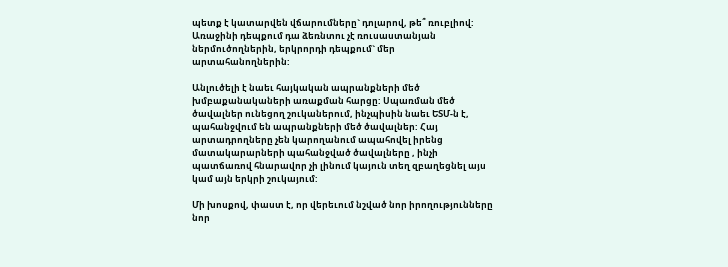պետք է կատարվեն վճարումները` դոլարով, թե՞ ռուբլիով: Առաջինի դեպքում դա ձեռնտու չէ ռուսաստանյան ներմուծողներին, երկրորդի դեպքում` մեր արտահանողներին:

Անլուծելի է նաեւ հայկական ապրանքների մեծ խմբաքանակաների առաքման հարցը: Սպառման մեծ ծավալներ ունեցող շուկաներում, ինչպիսին նաեւ ԵՏՄ-ն է, պահանջվում են ապրանքների մեծ ծավալներ: Հայ արտադրողները չեն կարողանում ապահովել իրենց մատակարարների պահանջված ծավալները , ինչի պատճառով հնարավոր չի լինում կայուն տեղ զբաղեցնել այս կամ այն երկրի շուկայում:

Մի խոսքով, փաստ է, որ վերեւում նշված նոր իրողությունները նոր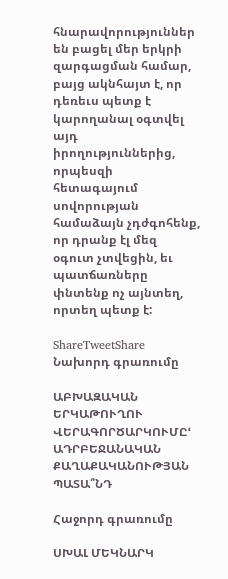հնարավորություններ են բացել մեր երկրի զարգացման համար, բայց ակնհայտ է, որ դեռեւս պետք է կարողանալ օգտվել այդ իրողություններից, որպեսզի հետագայում սովորության համաձայն չդժգոհենք, որ դրանք էլ մեզ օգուտ չտվեցին, եւ պատճառները փնտենք ոչ այնտեղ, որտեղ պետք է:

ShareTweetShare
Նախորդ գրառումը

ԱԲԽԱԶԱԿԱՆ ԵՐԿԱԹՈՒՂՈՒ ՎԵՐԱԳՈՐԾԱՐԿՈՒՄԸՙ ԱԴՐԲԵՋԱՆԱԿԱՆ ՔԱՂԱՔԱԿԱՆՈՒԹՅԱՆ ՊԱՏԱ՞ՆԴ

Հաջորդ գրառումը

ՍԽԱԼ ՄԵԿՆԱՐԿ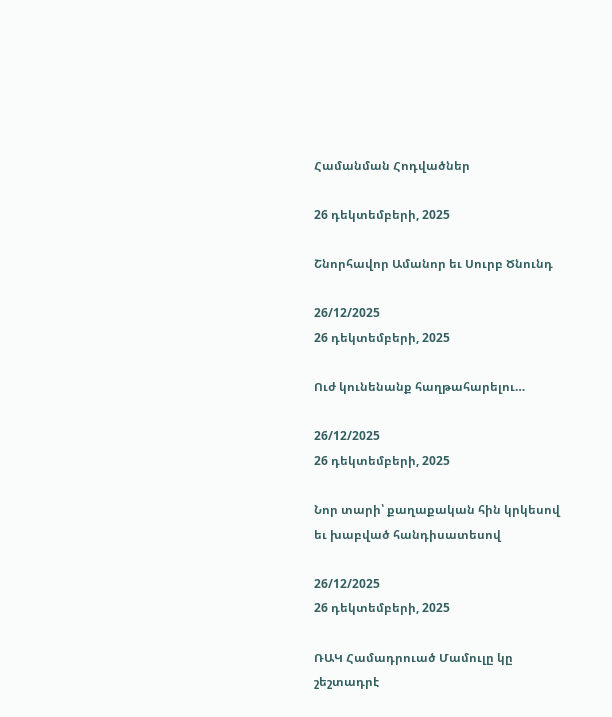Համանման Հոդվածներ

26 դեկտեմբերի, 2025

Շնորհավոր Ամանոր եւ Սուրբ Ծնունդ

26/12/2025
26 դեկտեմբերի, 2025

Ուժ կունենանք հաղթահարելու…

26/12/2025
26 դեկտեմբերի, 2025

Նոր տարի՝ քաղաքական հին կրկեսով եւ խաբված հանդիսատեսով

26/12/2025
26 դեկտեմբերի, 2025

ՌԱԿ Համադրուած Մամուլը կը շեշտադրէ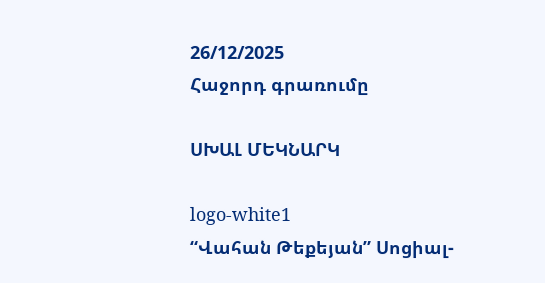26/12/2025
Հաջորդ գրառումը

ՍԽԱԼ ՄԵԿՆԱՐԿ

logo-white1
“Վահան Թեքեյան” Սոցիալ-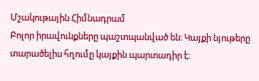Մշակութային Հիմնադրամ
Բոլոր իրավունքները պաշտպանված են։ Կայքի նյութերը տարածելիս հղումը կայքին պարտադիր է։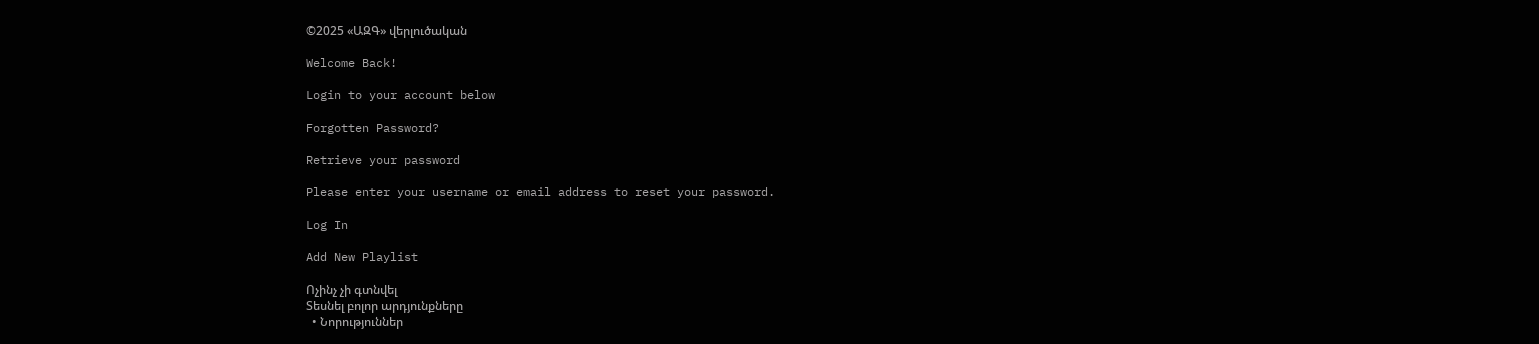©2025 «ԱԶԳ» վերլուծական

Welcome Back!

Login to your account below

Forgotten Password?

Retrieve your password

Please enter your username or email address to reset your password.

Log In

Add New Playlist

Ոչինչ չի գտնվել
Տեսնել բոլոր արդյունքները
  • Նորություններ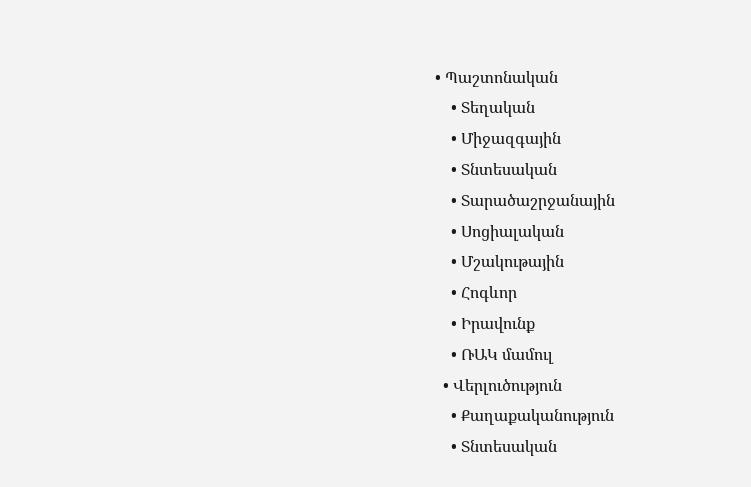• Պաշտոնական
    • Տեղական
    • Միջազգային
    • Տնտեսական
    • Տարածաշրջանային
    • Սոցիալական
    • Մշակութային
    • Հոգևոր
    • Իրավունք
    • ՌԱԿ մամուլ
  • Վերլուծություն
    • Քաղաքականություն
    • Տնտեսական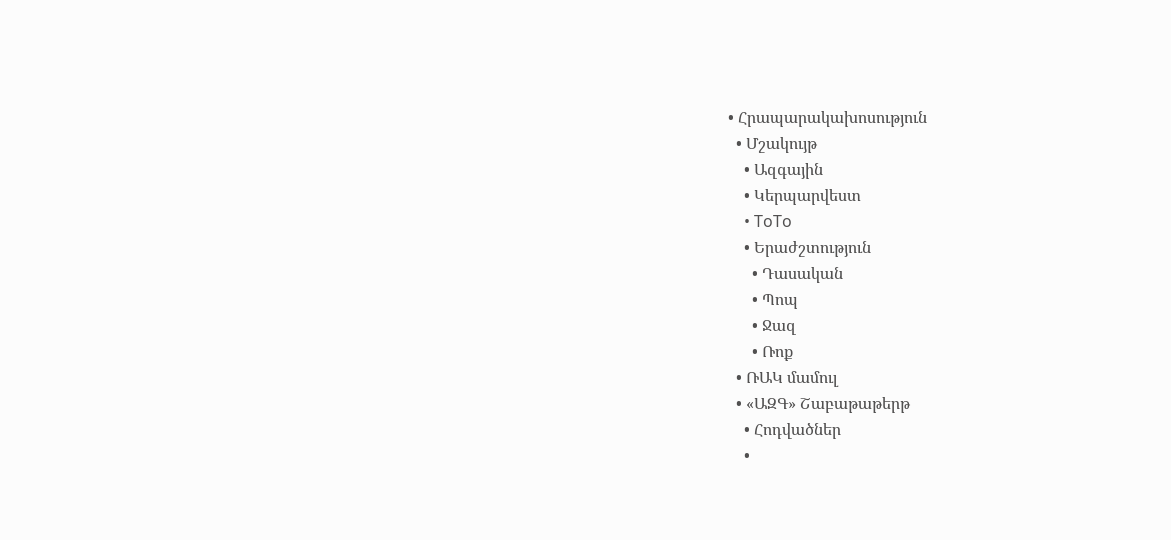• Հրապարակախոսություն
  • Մշակույթ
    • Ազգային
    • Կերպարվեստ
    • ToTo
    • Երաժշտություն
      • Դասական
      • Պոպ
      • Ջազ
      • Ռոք
  • ՌԱԿ մամուլ
  • «ԱԶԳ» Շաբաթաթերթ
    • Հոդվածներ
    •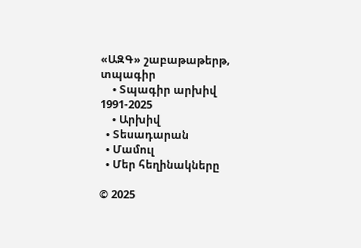«ԱԶԳ» շաբաթաթերթ, տպագիր
    • Տպագիր արխիվ 1991-2025
    • Արխիվ
  • Տեսադարան
  • Մամուլ
  • Մեր հեղինակները

© 2025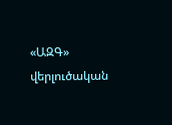«ԱԶԳ» վերլուծական